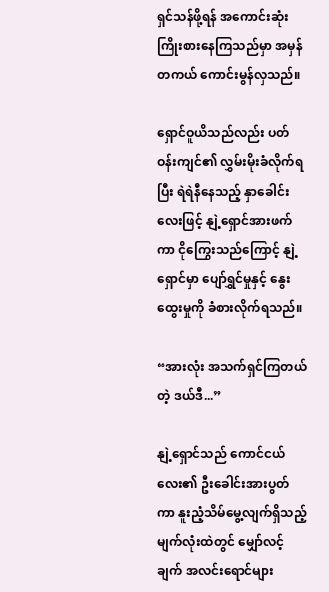ရှင်သန်ဖို့ရန် အကောင်းဆုံးကြိုးစားနေကြသည်မှာ အမှန်တကယ် ကောင်းမွန်လှသည်။

ရှောင်ဝူယိသည်လည်း ပတ်ဝန်းကျင်၏ လွှမ်းမိုးခံလိုက်ရပြီး ရဲရဲနီနေသည့် နှာခေါင်းလေးဖြင့် နျဲ့ရှောင်အားဖက်ကာ ငိုကြွေးသည်ကြောင့် နျဲ့ရှောင်မှာ ပျော်ရွှင်မှုနှင့် နွေးထွေးမှုကို ခံစားလိုက်ရသည်။

“အားလုံး အသက်ရှင်ကြတယ်တဲ့ ဒယ်ဒီ...”

နျဲ့ရှောင်သည် ကောင်ငယ်လေး၏ ဦးခေါင်းအားပွတ်ကာ နူးညံ့သိမ်မွေ့လျက်ရှိသည့် မျက်လုံးထဲတွင် မျှော်လင့်ချက် အလင်းရောင်များ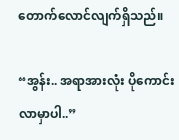တောက်လောင်လျက်ရှိသည်။

“အွန်း.. အရာအားလုံး ပိုကောင်းလာမှာပါ..”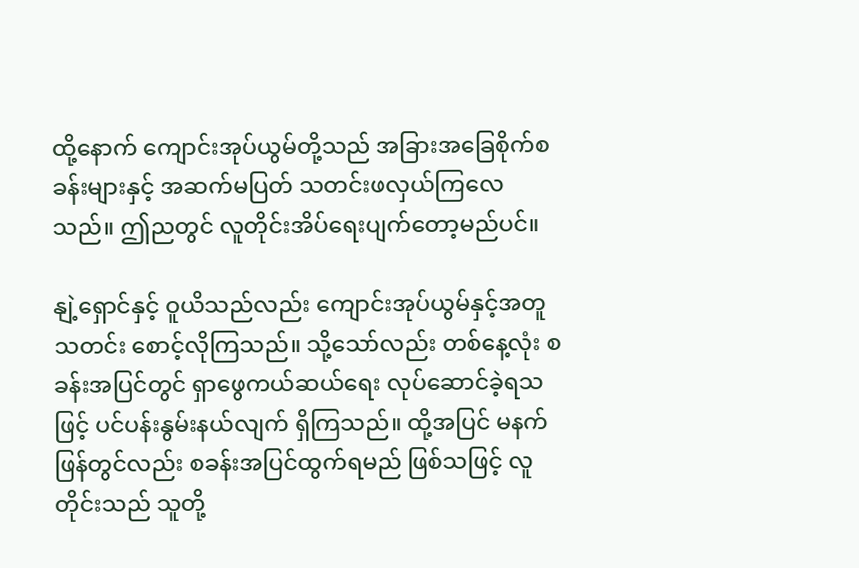ထို့နောက် ကျောင်းအုပ်ယွမ်တို့သည် အခြားအခြေစိုက်စခန်းများနှင့် အဆက်မပြတ် သတင်းဖလှယ်ကြလေသည်။ ဤညတွင် လူတိုင်းအိပ်ရေးပျက်တော့မည်ပင်။

နျဲ့ရှောင်နှင့် ဝူယိသည်လည်း ကျောင်းအုပ်ယွမ်နှင့်အတူ သတင်း စောင့်လိုကြသည်။ သို့သော်လည်း တစ်နေ့လုံး စခန်းအပြင်တွင် ရှာဖွေကယ်ဆယ်ရေး လုပ်ဆောင်ခဲ့ရသဖြင့် ပင်ပန်းနွမ်းနယ်လျက် ရှိကြသည်။ ထို့အပြင် မနက်ဖြန်တွင်လည်း စခန်းအပြင်ထွက်ရမည် ဖြစ်သဖြင့် လူတိုင်းသည် သူတို့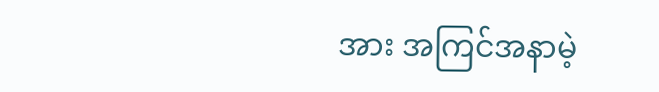အား အကြင်အနာမဲ့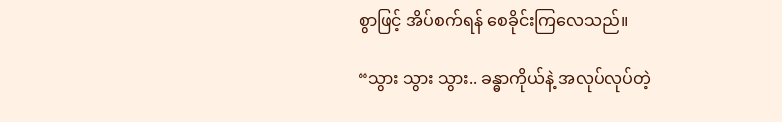စွာဖြင့် အိပ်စက်ရန် စေခိုင်းကြလေသည်။

“သွား သွား သွား.. ခန္ဓာကိုယ်နဲ့ အလုပ်လုပ်တဲ့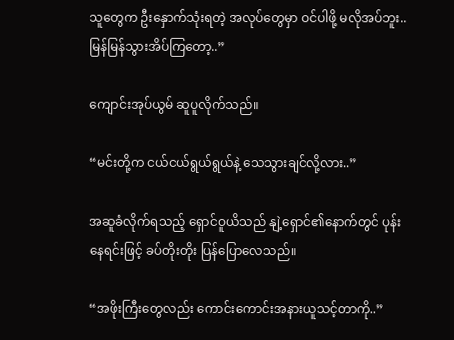သူတွေက ဦးနှောက်သုံးရတဲ့ အလုပ်တွေမှာ ဝင်ပါဖို့ မလိုအပ်ဘူး.. မြန်မြန်သွားအိပ်ကြတော့..”

ကျောင်းအုပ်ယွမ် ဆူပူလိုက်သည်။

“မင်းတို့က ငယ်ငယ်ရွယ်ရွယ်နဲ့ သေသွားချင်လို့လား..”

အဆူခံလိုက်ရသည့် ရှောင်ဝူယိသည် နျဲ့ရှောင်၏နောက်တွင် ပုန်းနေရင်းဖြင့် ခပ်တိုးတိုး ပြန်ပြောလေသည်။

“အဖိုးကြီးတွေလည်း ကောင်းကောင်းအနားယူသင့်တာကို..”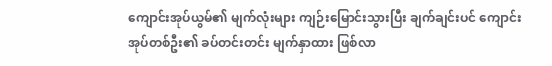ကျောင်းအုပ်ယွမ်၏ မျက်လုံးများ ကျဉ်းမြောင်းသွားပြီး ချက်ချင်းပင် ကျောင်းအုပ်တစ်ဦး၏ ခပ်တင်းတင်း မျက်နှာထား ဖြစ်လာ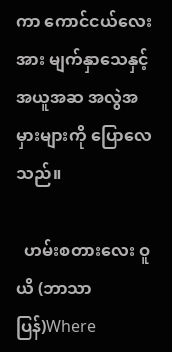ကာ ကောင်ငယ်လေးအား မျက်နှာသေနှင့် အယူအဆ အလွဲအမှားများကို ပြောလေသည်။

  ဟမ်းစတားလေး ဝူယိ (ဘာသာပြန်)Where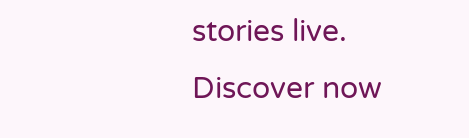stories live. Discover now